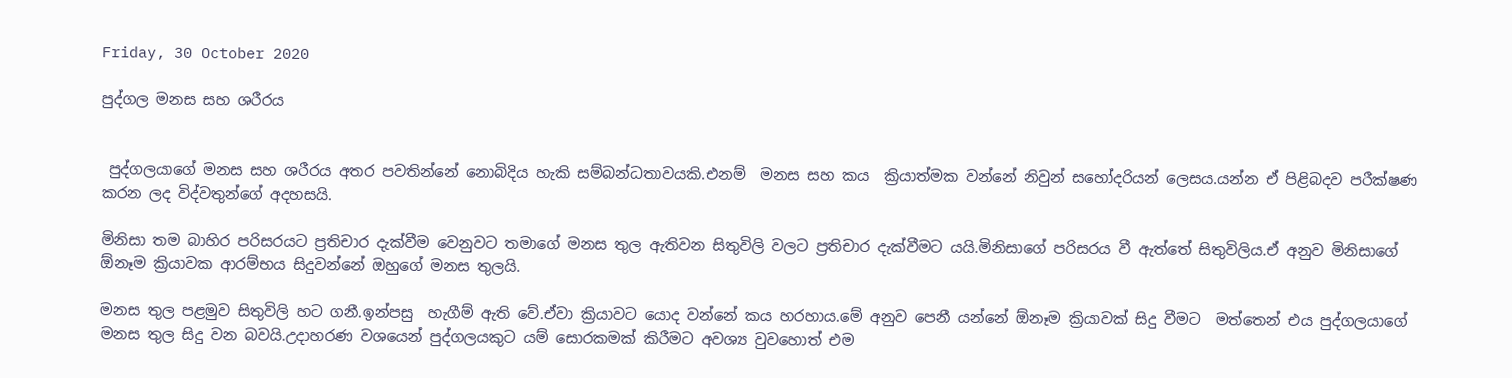Friday, 30 October 2020

පුද්ගල මනස සහ ශරීරය


 පුද්ගලයාගේ මනස සහ ශරීරය අතර පවතින්නේ නොබිදිය හැකි සම්බන්ධතාවයකි.එනම්  මනස සහ කය  ක්‍රියාත්මක වන්නේ නිවුන් සහෝදරියන් ලෙසය.යන්න ඒ පිළිබදව පරීක්ෂණ කරන ලද විද්වතුන්ගේ අදහසයි.

මිනිසා තම බාහිර පරිසරයට ප්‍රතිචාර දැක්වීම වෙනුවට තමාගේ මනස තුල ඇතිවන සිතුවිලි වලට ප්‍රතිචාර දැක්වීමට යයි.මිනිසාගේ පරිසරය වී ඇත්තේ සිතුවිලිය.ඒ අනුව මිනිසාගේ ඕනෑම ක්‍රියාවක ආරම්භය සිදුවන්නේ ඔහුගේ මනස තුලයි.

මනස තුල පළමුව සිතුවිලි හට ගනී.ඉන්පසු  හැගීම් ඇති වේ.ඒවා ක්‍රියාවට යොද වන්නේ කය හරහාය.මේ අනුව පෙනී යන්නේ ඕනෑම ක්‍රියාවක් සිදු වීමට  මත්තෙන් එය පුද්ගලයාගේ මනස තුල සිදු වන බවයි.උදාහරණ වශයෙන් පුද්ගලයකුට යම් සොරකමක් කිරීමට අවශ්‍ය වුවහොත් එම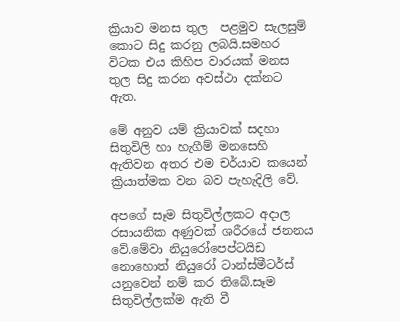ක්‍රියාව මනස තුල  පළමුව සැලසුම් කොට සිදු කරනු ලබයි.සමහර විටක එය කිහිප වාරයක් මනස තුල සිදු කරන අවස්ථා දක්නට ඇත.

මේ අනුව යම් ක්‍රියාවක් සදහා සිතුවිලි හා හැගීම් මනසෙහි ඇතිවන අතර එම චර්යාව කයෙන් ක්‍රියාත්මක වන බව පැහැදිලි වේ.

අපගේ සෑම සිතුවිල්ලකට අදාල රසායනික අණුවක් ශරීරයේ ජනනය වේ.මේවා නියුරෝපෙප්ටයිඩ නොහොත් නියුරෝ ටාන්ස්මීටර්ස්  යනුවෙන් නම් කර තිබේ.සෑම සිතුවිල්ලක්ම ඇති වී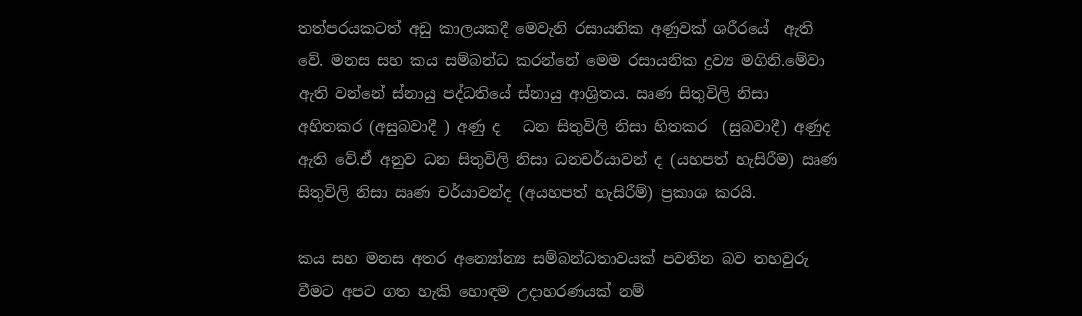තත්පරයකටත් අඩු කාලයකදී මෙවැනි රසායනික අණුවක් ශරීරයේ  ඇති  වේ. මනස සහ කය සම්බන්ධ කරන්නේ මෙම රසායනික ද්‍රව්‍ය මගිනි.මේවා ඇති වන්නේ ස්නායු පද්ධතියේ ස්නායු ආශ්‍රිතය. ඍණ සිතුවිලි නිසා  අහිතකර (අසුබවාදී ) අණු ද   ධන සිතුවිලි නිසා හිතකර  (සුබවාදී) අණුද ඇති වේ.ඒ අනුව ධන සිතුවිලි නිසා ධනචර්යාවන් ද (යහපත් හැසිරීම) ඍණ සිතුවිලි නිසා ඍණ චර්යාවන්ද (අයහපත් හැසිරීම්) ප්‍රකාශ කරයි.

කය සහ මනස අතර අන්‍යෝන්‍ය සම්බන්ධතාවයක් පවතින බව තහවුරු වීමට අපට ගත හැකි හොඳම උදාහරණයක්‍ නම්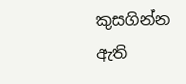කුසගින්න ඇති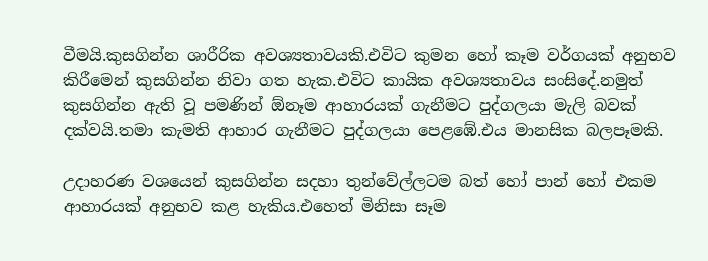වීමයි.කුසගින්න ශාරීරික අවශ්‍යතාවයකි.එවිට කුමන හෝ කෑම වර්ගයක් අනුභව කිරීමෙන් කුසගින්න නිවා ගත හැක.එවිට කායික අවශ්‍යතාවය සංසිදේ.නමුත් කුසගින්න ඇති වූ පමණින් ඕනෑම ආහාරයක් ගැනීමට පුද්ගලයා මැලි බවක් දක්වයි.තමා කැමති ආහාර ගැනීමට පුද්ගලයා පෙළඹේ.එය මානසික බලපෑමකි.

උදාහරණ වශයෙන් කුසගින්න සදහා තුන්වේල්ලටම බත් හෝ පාන් හෝ එකම ආහාරයක් අනුභව කළ හැකිය.එහෙත් මිනිසා සෑම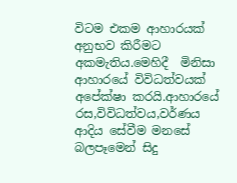විටම එකම ආහාරයක් අනුභව කිරීමට අකමැතිය.මෙහිදී  මිනිසා ආහාරයේ විවිධත්වයක්‍ අපේක්ෂා කරයි.ආහාරයේ රස,විවිධත්වය,වර්ණය ආදිය සේවීම මනසේ බලපෑමෙන් සිදු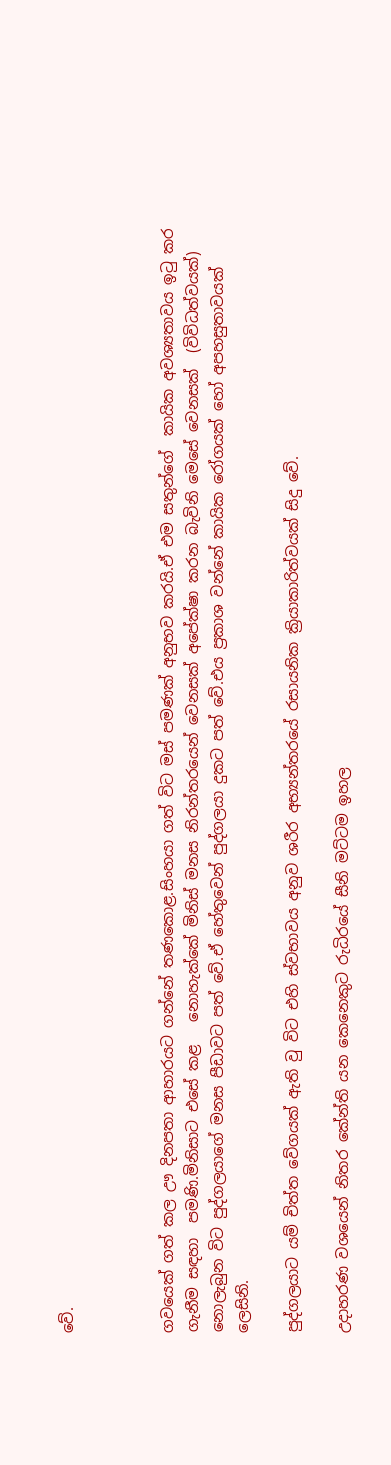වේ.



ගවයෙක් ගත් කල ඌ දිනපතා ආහාරයට ගන්නේ තණකොළ.සිංහයා ගත් විට මස් පමණක් අනුභව කරයි.ඒ එම සතුන්ගේ  කායික අවශ්‍යතාවය ඉටු කර ගැනීම සඳහා  පමණි.මිනිසාට එසේ කළ   නොහැක්කේ මිනිස් මනස නිරන්තරයෙන් වෙනසක් අපේක්ෂා කරන බැවිනි මෙසේ වෙනසක්  (විවිධත්වයක්)   නොලැබුන විට පුද්ගලයාගේ මනස පීඩාවට පත් වේ.ඒ හේතුවෙන් පුද්ගලයා දුකට පත් වේ.එය ප්‍රකාශ වන්නේ කායික රෝගයක් හෝ අපහසුතාවයක් ලෙසිනි.

පුද්ගලයාට යම් චිත්ත වේගයක් ඇති වු විට එහි ස්වභාවය අනුව ශරීර අභ්‍යන්තරයේ රසායනික ක්‍රියාකාරිත්වයක් සිදු වේ.

උදාහරණ වශයෙන් නිතර කේන්ති යන කෙනෙකුට රුධිරයේ සීනි මට්ටම ඉහල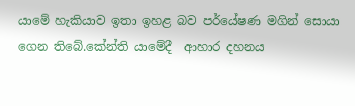යාමේ හැකියාව ඉතා ඉහළ බව පර්යේෂණ මගින් සොයා ගෙන තිබේ.කේන්ති යාමේදී  ආහාර දහනය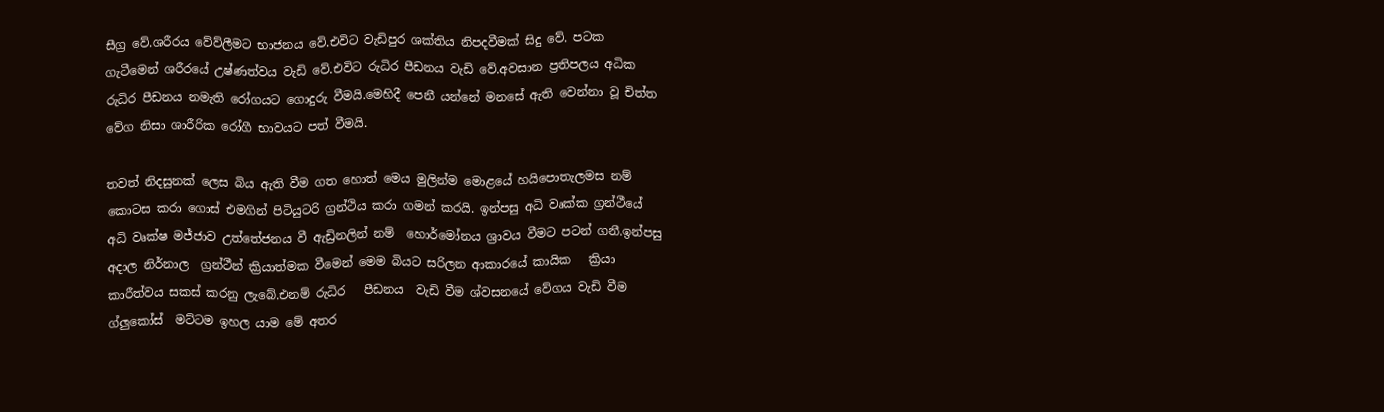සීග්‍ර වේ.ශරීරය වේව්ලීමට භාජනය වේ.එවිට වැඩිපුර ශක්තිය නිපදවීමක් සිදු වේ. පටක ගැටීමෙන් ශරීරයේ උෂ්ණත්වය වැඩි වේ.එවිට රුධිර පීඩනය වැඩි වේ.අවසාන ප්‍රතිපලය අධික රුධිර පීඩනය නමැති රෝගයට ගොදුරු වීමයි.මෙහිදී පෙනී යන්නේ මනසේ ඇති වෙන්නා වූ චිත්ත වේග නිසා ශාරීරික රෝගී භාවයට පත් වීමයි.

තවත් නිදසුනක් ලෙස බිය ඇති වීම ගත හොත් මෙය මුලින්ම මොළයේ හයිපොතැලමස නම් කොටස කරා ගොස් එමගින් පිටියුටරි ග්‍රන්ථිය කරා ගමන් කරයි. ඉන්පසු අධි වෘක්ක ග්‍රන්ථීයේ අධි වෘක්ෂ මජ්ජාව උත්තේජනය වී ඇඩ්‍රිනලින් නම්  හොර්මෝනය ශ්‍රාවය වීමට පටන් ගනී.ඉන්පසු අදාල නිර්නාල  ග්‍රන්ථීන් ක්‍රියාත්මක වීමෙන් මෙම බියට සරිලන ආකාරයේ කායික   ක්‍රියා   කාරීත්වය සකස් කරනු ලැබේ.එනම් රුධිර   පීඩනය  වැඩි වීම ශ්වසනයේ වේගය වැඩි වීම ග්ලුකෝස්  මට්ටම ඉහල යාම මේ අතර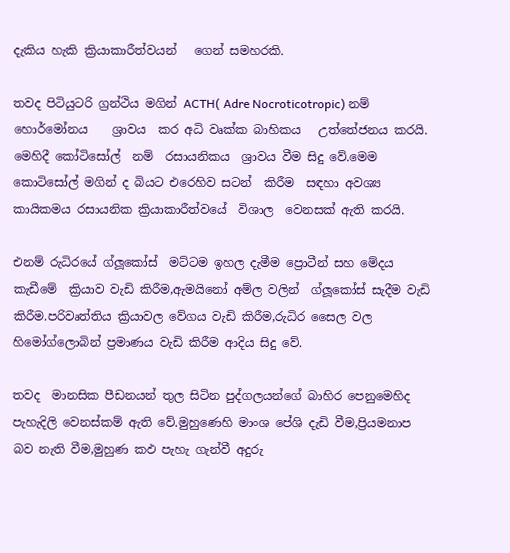දැකිය හැකි ක්‍රියාකාරීත්වයන්   ගෙන් සමහරකි.

තවද පිටියුටරි ග්‍රන්ථිය මගින් ACTH( Adre Nocroticotropic) නම් හොර්මෝනය    ශ්‍රාවය  කර අධි වෘක්ක බාහිකය   උත්තේජනය කරයි. මෙහිදී කෝටිසෝල්  නම්  රසායනිකය  ශ්‍රාවය වීම සිදු වේ.මෙම කොටිසෝල් මගින් ද බියට එරෙහිව සටන්  කිරීම  සඳහා අවශ්‍ය   කායිකමය රසායනික ක්‍රියාකාරීත්වයේ  විශාල  වෙනසක් ඇති කරයි.

එනම් රුධිරයේ ග්ලූකෝස්  මට්ටම ඉහල දැමීම ප්‍රොටීන් සහ මේදය කැඩීමේ  ක්‍රියාව වැඩි කිරීම,ඇමයිනෝ අම්ල වලින්  ග්ලූකෝස් සැදීම වැඩි කිරීම.පරිවෘත්තිය ක්‍රියාවල වේගය වැඩි කිරීම,රුධිර සෛල වල හිමෝග්ලොබින් ප්‍රමාණය වැඩි කිරීම ආදිය සිදු වේ.

තවද  මානසික පීඩනයන් තුල සිටින පුද්ගලයන්ගේ බාහිර පෙනුමෙහිද පැහැදිලි වෙනස්කම් ඇති වේ.මුහුණෙහි මාංශ පේශි දැඩි වීම,ප්‍රියමනාප බව නැති වීම,මුහුණ කඵ පැහැ ගැන්වී අදුරු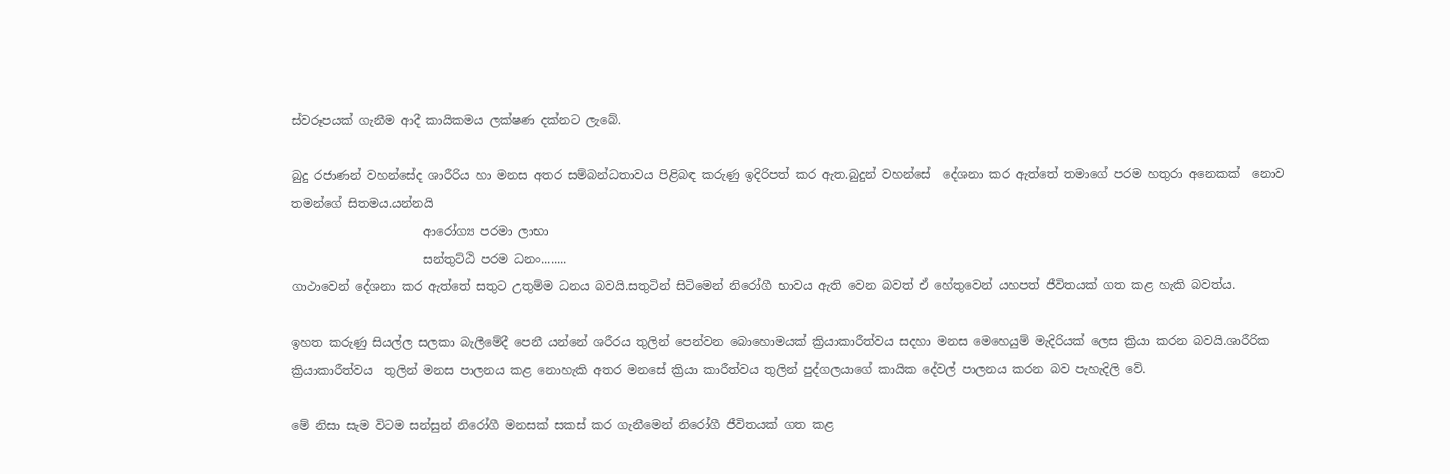ස්වරූපයක් ගැනීම ආදී කායිකමය ලක්ෂණ දක්නට ලැබේ.

බුදු රජාණන් වහන්සේද ශාරීරිය හා මනස අතර සම්බන්ධතාවය පිළිබඳ කරුණු ඉදිරිපත් කර ඇත.බුදුන් වහන්සේ  දේශනා කර ඇත්තේ තමාගේ පරම හතුරා අනෙකක්  නොව තමන්ගේ සිතමය.යන්නයි
                      ආරෝග්‍ය පරමා ලාභා
                      සන්තුට්ඨි පරම ධනං........
ගාථාවෙන් දේශනා කර ඇත්තේ සතුට උතුම්ම ධනය බවයි.සතුටින් සිටිමෙන් නිරෝගී භාවය ඇති වෙන බවත් ඒ හේතුවෙන් යහපත් ජීවිතයක් ගත කළ හැකි බවත්ය.

ඉහත කරුණු සියල්ල සලකා බැලීමේදී පෙනී යන්නේ ශරීරය තුලින් පෙන්වන බොහොමයක් ක්‍රියාකාරීත්වය සදහා මනස මෙහෙයුම් මැදිරියක් ලෙස ක්‍රියා කරන බවයි.ශාරීරික ක්‍රියාකාරීත්වය  තුලින් මනස පාලනය කළ නොහැකි අතර මනසේ ක්‍රියා කාරීත්වය තුලින් පුද්ගලයාගේ කායික දේවල් පාලනය කරන බව පැහැදිලි වේ.

මේ නිසා සැම විටම සන්සුන් නිරෝගී මනසක් සකස් කර ගැනීමෙන් නිරෝගී ජීවිතයක් ගත කළ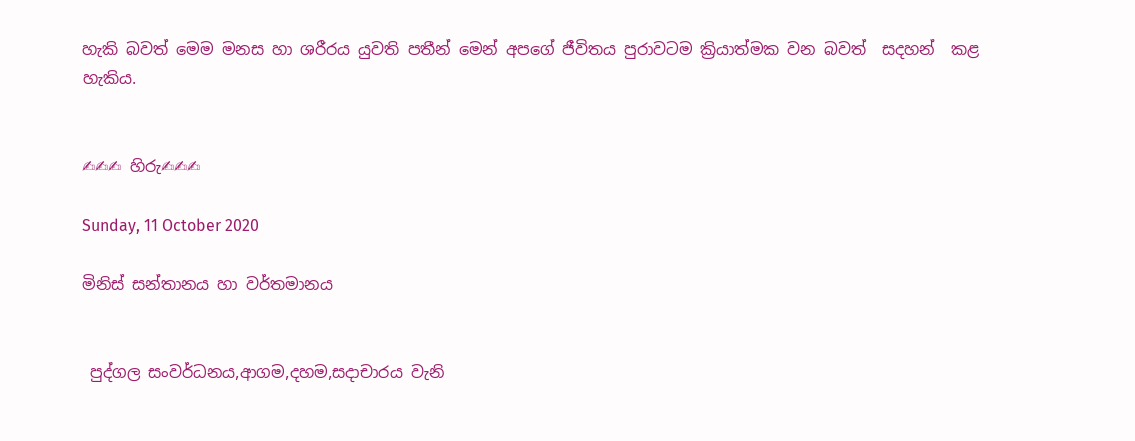හැකි බවත් මෙම මනස හා ශරීරය යුවති පතීන් මෙන් අපගේ ජීවිතය පුරාවටම ක්‍රියාත්මක වන බවත්  සදහන්  කළ හැකිය.


✍✍✍ හිරු✍✍✍

Sunday, 11 October 2020

මිනිස් සන්තානය හා වර්තමානය


 පුද්ගල සංවර්ධනය,ආගම,දහම,සදාචාරය වැනි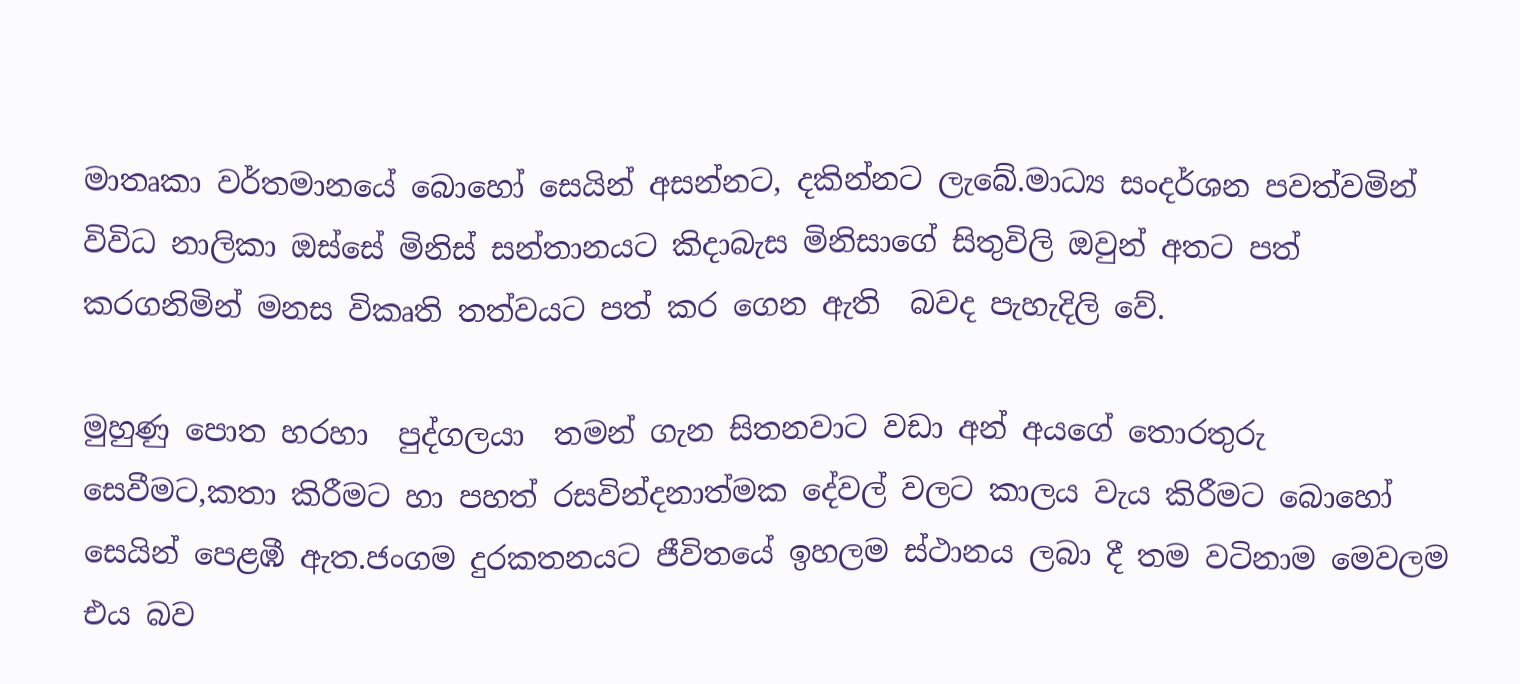මාතෘකා වර්තමානයේ බොහෝ සෙයින් අසන්නට, දකින්නට ලැබේ.මාධ්‍ය සංදර්ශන පවත්වමින් විවිධ නාලිකා ඔස්සේ මිනිස් සන්තානයට කිදාබැස මිනිසාගේ සිතුවිලි ඔවුන් අතට පත් කරගනිමින් මනස විකෘති තත්වයට පත් කර ගෙන ඇති  බවද පැහැදිලි වේ.

මුහුණු පොත හරහා  පුද්ගලයා  තමන් ගැන සිතනවාට වඩා අන් අයගේ තොරතුරු සෙවීමට,කතා කිරීමට හා පහත් රසවින්දනාත්මක දේවල් වලට කාලය වැය කිරීමට බොහෝ සෙයින් පෙළඹී ඇත.ජංගම දුරකතනයට ජීවිතයේ ඉහලම ස්ථානය ලබා දී තම වටිනාම මෙවලම එය බව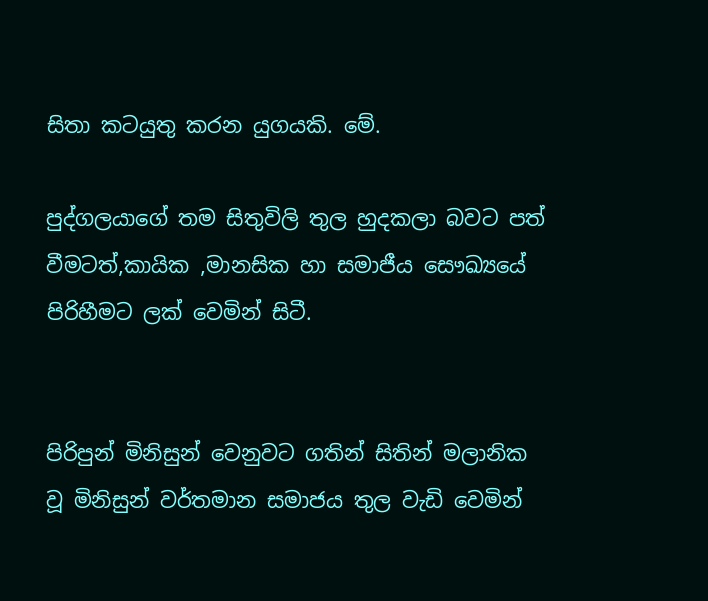සිතා කටයුතු කරන යුගයකි. මේ.

පුද්ගලයාගේ තම සිතුවිලි තුල හුදකලා බවට පත් වීමටත්,කායික ,මානසික හා සමාජීය සෞඛ්‍යයේ පිරිහීමට ලක් වෙමින් සිටී.


පිරිපුන් මිනිසුන් වෙනුවට ගතින් සිතින් මලානික  වූ මිනිසුන් වර්තමාන සමාජය තුල වැඩි වෙමින්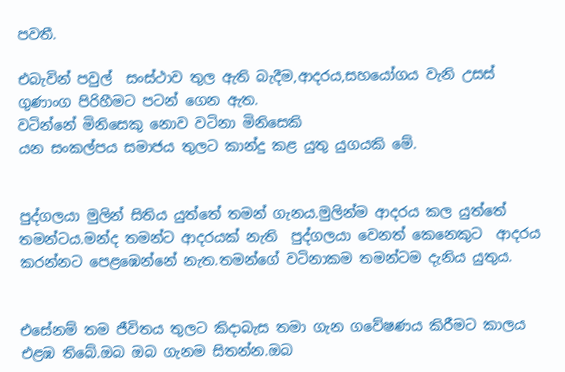පවතී.

එබැවින් පවුල්  සංස්ථාව තුල ඇති බැදීම,ආදරය,සහයෝගය වැනි උසස් ගුණාංග පිරිහීමට පටන් ගෙන ඇත.
වටින්නේ මිනිසෙකු නොව වටිනා මිනිසෙකි
යන සංකල්පය සමාජය තුලට කාන්දු කළ යුතු යුගයකි මේ.


පුද්ගලයා මුලින් සිතිය යුත්තේ තමන් ගැනය.මුලින්ම ආදරය කල යුත්තේ තමන්ටය.මන්ද තමන්ට ආදරයක් නැති  පුද්ගලයා වෙනත් කෙනෙකුට  ආදරය කරන්නට පෙළඹෙන්නේ නැත.තමන්ගේ වටිනාකම තමන්ටම දැනිය යුතුය.


එසේනම් තම ජීවිතය තුලට කිදාබැස තමා ගැන ගවේෂණය කිරීමට කාලය එළඹ තිබේ.ඔබ ඔබ ගැනම සිතන්න.ඔබ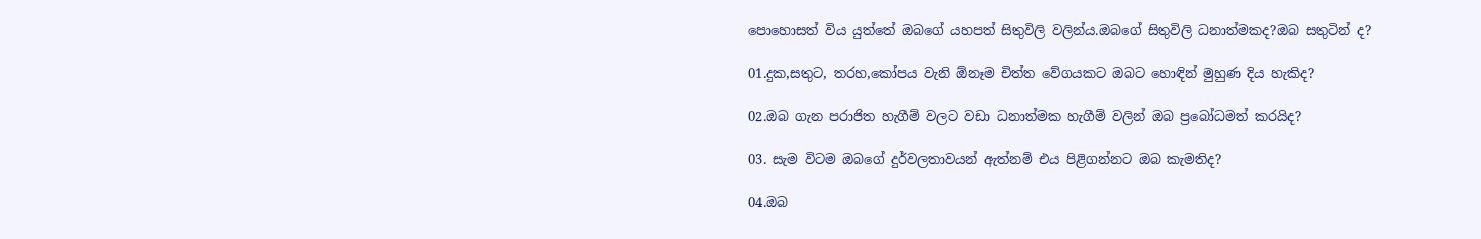පොහොසත් විය යුත්තේ ඔබගේ යහපත් සිතුවිලි වලින්ය.ඔබගේ සිතුවිලි ධනාත්මකද?ඔබ සතුටින් ද?

01.දුක,සතුට, තරහ,කෝපය වැනි ඕනෑම චිත්ත වේගයකට ඔබට හොඳින් මුහුණ දිය හැකිද?

02.ඔබ ගැන පරාජිත හැගීම් වලට වඩා ධනාත්මක හැගීම් වලින් ඔබ ප්‍රබෝධමත් කරයිද?

03. සැම විටම ඔබගේ දුර්වලතාවයන් ඇත්නම් එය පිළිගන්නට ඔබ කැමතිද?

04.ඔබ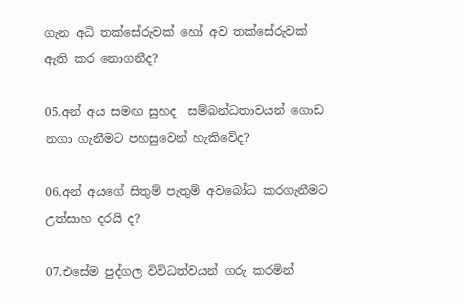ගැන අධි තක්සේරුවක් හෝ අව තක්සේරුවක් ඇති කර නොගනීද?

05.අන් අය සමඟ සුහද  සම්බන්ධතාවයන් ගොඩ නගා ගැනීමට පහසුවෙන් හැකිවේද?

06.අන් අයගේ සිතුම් පැතුම් අවබෝධ කරගැනීමට උත්සාහ දරයි ද?

07.එසේම පුද්ගල විවිධත්වයන් ගරු කරමින්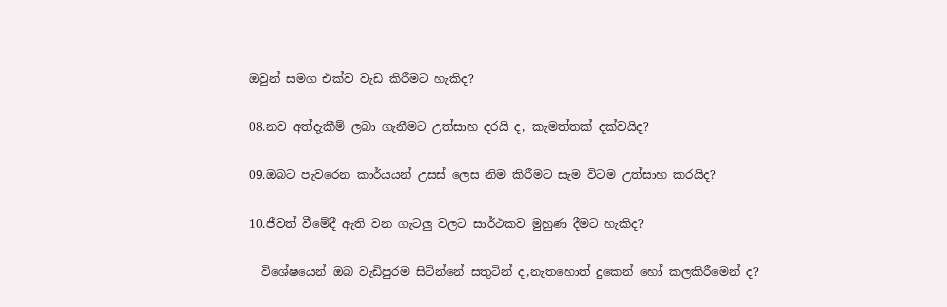ඔවුන් සමග එක්ව වැඩ කිරීමට හැකිද?

08.නව අත්දැකීම් ලබා ගැනීමට උත්සාහ දරයි ද, කැමත්තක් දක්වයිද?

09.ඔබට පැවරෙන කාර්යයන් උසස් ලෙස නිම කිරීමට සැම විටම උත්සාහ කරයිද?

10.ජීවත් වීමේදී ඇති වන ගැටලු වලට සාර්ථකව මුහුණ දීමට හැකිද?

  විශේෂයෙන් ඔබ වැඩිපුරම සිටින්නේ සතුටින් ද,නැතහොත් දුකෙන් හෝ කලකිරීමෙන් ද?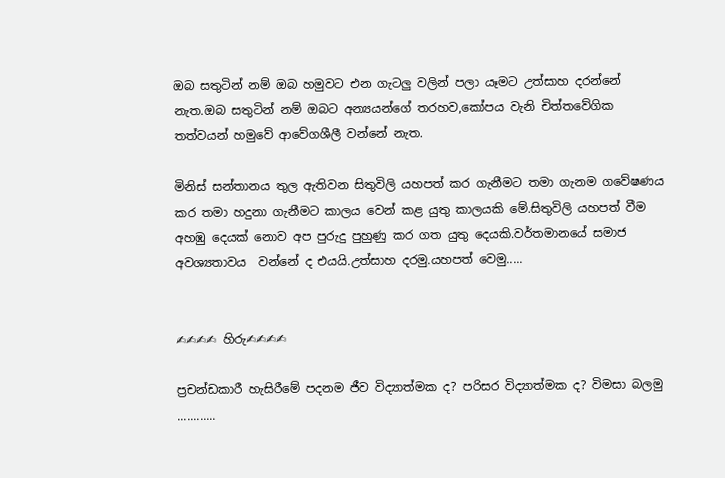ඔබ සතුටින් නම් ඔබ හමුවට එන ගැටලු වලින් පලා යෑමට උත්සාහ දරන්නේ නැත.ඔබ සතුටින් නම් ඔබට අන්‍යයන්ගේ තරහව,කෝපය වැනි චිත්තවේගික තත්වයන් හමුවේ ආවේගශීලී වන්නේ නැත.

මිනිස් සන්තානය තුල ඇතිවන සිතුවිලි යහපත් කර ගැනීමට තමා ගැනම ගවේෂණය කර තමා හදුනා ගැනීමට කාලය වෙන් කළ යුතු කාලයකි මේ.සිතුවිලි යහපත් වීම අහඹු දෙයක් නොව අප පුරුදු පුහුණු කර ගත යුතු දෙයකි.වර්තමානයේ සමාජ අවශ්‍යතාවය  වන්නේ ද එයයි.උත්සාහ දරමු.යහපත් වෙමු.....


✍✍✍✍ හිරු✍✍✍✍

ප්‍රචන්ඩකාරී හැසිරීමේ පදනම ජීව විද්‍යාත්මක ද? පරිසර විද්‍යාත්මක ද? විමසා බලමු ............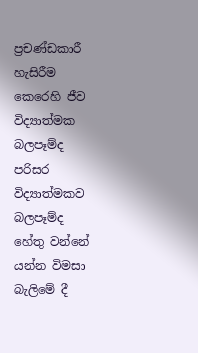ප්‍රචණ්ඩකාරී හැසිරීම කෙරෙහි ජීව විද්‍යාත්මක බලපෑම්ද පරිසර  විද්‍යාත්මකව බලපෑම්ද  හේතු වන්නේ යන්න විමසා බැලිමේ දී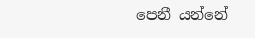පෙනී යන්නේ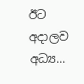ඊට අදාලව අධ්‍ය...